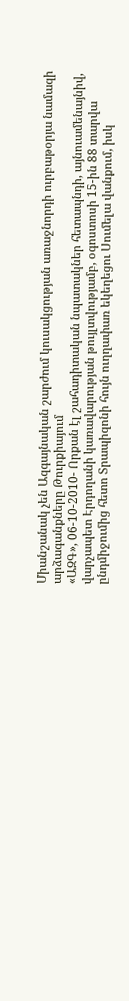Միանշանակ չեն Ազգայնական շարժում կուսակցության առաջնորդի ուրբաթօրյա նամազի արձագանքները Թուրքիայում
«ԱԶԳ», 06-10-2010- Որքան էլ շահադիտական նպատակներ հետապնդի, այնուամենայնիվ, վարչապետ Էրդողանի կառավարության թույլտվությամբ, օգոստոսի 15-ին 88 տարվա ընդմիջումից հետո Տրապիզոնի հույն ուղղափառ եկեղեցու Սումելա վանքում, իսկ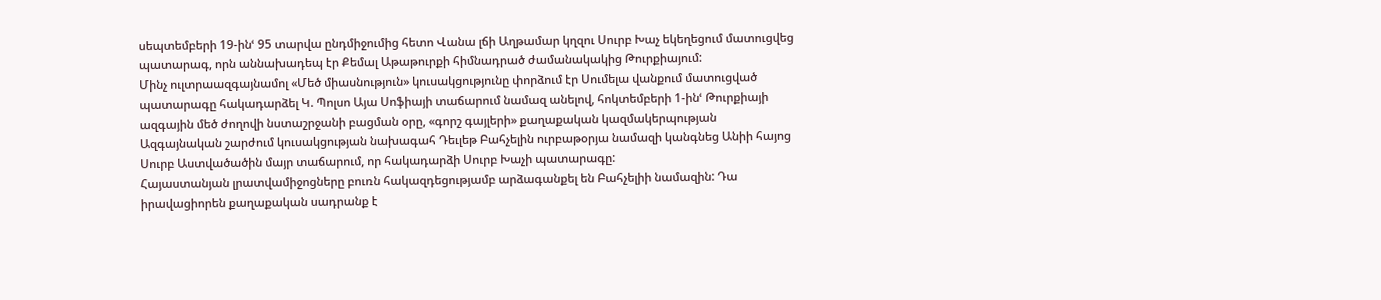սեպտեմբերի 19-ինՙ 95 տարվա ընդմիջումից հետո Վանա լճի Աղթամար կղզու Սուրբ Խաչ եկեղեցում մատուցվեց պատարագ, որն աննախադեպ էր Քեմալ Աթաթուրքի հիմնադրած ժամանակակից Թուրքիայում:
Մինչ ուլտրաազգայնամոլ «Մեծ միասնություն» կուսակցությունը փորձում էր Սումելա վանքում մատուցված պատարագը հակադարձել Կ. Պոլսո Այա Սոֆիայի տաճարում նամազ անելով, հոկտեմբերի 1-ինՙ Թուրքիայի ազգային մեծ ժողովի նստաշրջանի բացման օրը, «գորշ գայլերի» քաղաքական կազմակերպության Ազգայնական շարժում կուսակցության նախագահ Դեւլեթ Բահչելին ուրբաթօրյա նամազի կանգնեց Անիի հայոց Սուրբ Աստվածածին մայր տաճարում, որ հակադարձի Սուրբ Խաչի պատարագը:
Հայաստանյան լրատվամիջոցները բուռն հակազդեցությամբ արձագանքել են Բահչելիի նամազին: Դա իրավացիորեն քաղաքական սադրանք է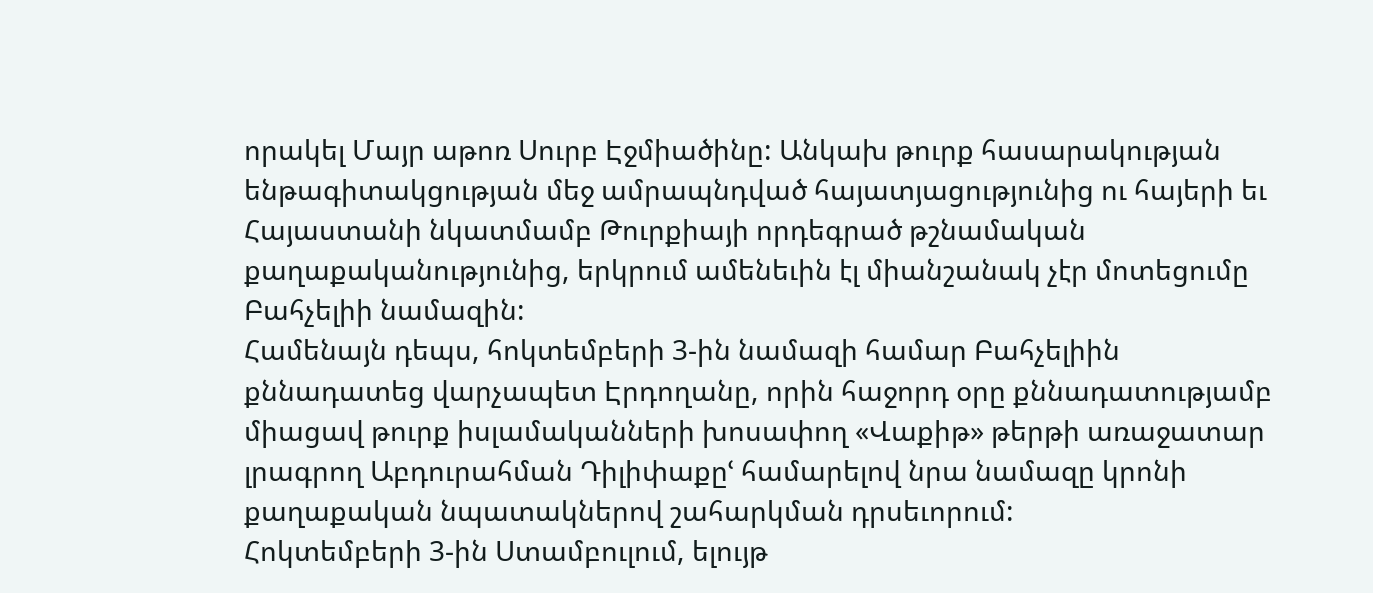որակել Մայր աթոռ Սուրբ Էջմիածինը: Անկախ թուրք հասարակության ենթագիտակցության մեջ ամրապնդված հայատյացությունից ու հայերի եւ Հայաստանի նկատմամբ Թուրքիայի որդեգրած թշնամական քաղաքականությունից, երկրում ամենեւին էլ միանշանակ չէր մոտեցումը Բահչելիի նամազին:
Համենայն դեպս, հոկտեմբերի 3-ին նամազի համար Բահչելիին քննադատեց վարչապետ Էրդողանը, որին հաջորդ օրը քննադատությամբ միացավ թուրք իսլամականների խոսափող «Վաքիթ» թերթի առաջատար լրագրող Աբդուրահման Դիլիփաքըՙ համարելով նրա նամազը կրոնի քաղաքական նպատակներով շահարկման դրսեւորում:
Հոկտեմբերի 3-ին Ստամբուլում, ելույթ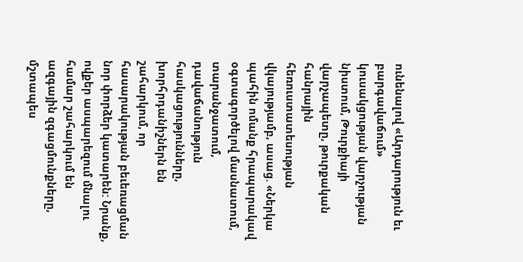ունենալով «Արդարություն եւ բարգավաճում» կուսակցության վարչության նիստում, Թուրքիայի վարչապետը, թուրքական հանրային հեռուստատեսության վկայությամբ, ասաց. «Ներկա պահին ոմանք հրապարակավ օգտագործելով մասնատում, տարանջատում, դավաճանություն հասկացությունները, խորհրդանիշներն են շահարկում, որ հասարակության բեւեռացման նոր փորձեր կատարեն: Նրանք, ովքեր ասպարեզում մնալու համար շահարկում են ազգային զգացմունքները, մշտապես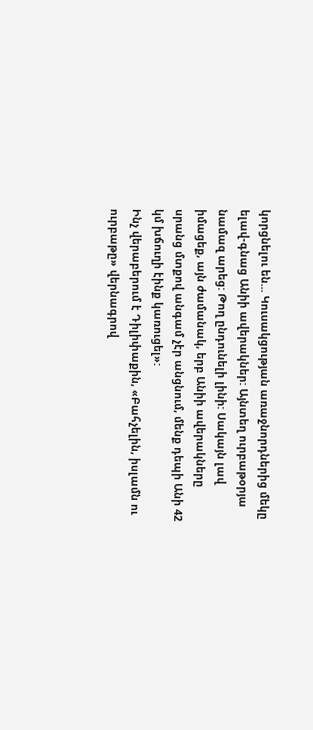կորցնելու են... Կուսակցության առաջնորդներից մեկը ելավ-գնաց Անիի ավերակներ: Այնտեղ ուրբաթօրյա նամազ արեց: Թող ընդունելի լինի: Սակայն լավ իմացեք, այն ժամանակ, երբ Անիի ավերակները սրանց մտքով անգամ չէր անցնում, մենք դեպի Անի 42 կմ խճուղի էինք կառուցել»:
Ինչ վերաբերում է Դիլիփաքին, «Բահչելին, իսլամն ու ուրբաթը» վերնագրով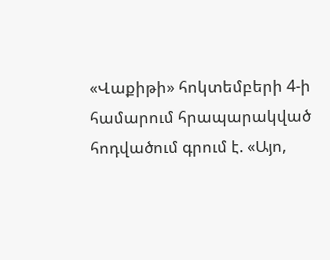«Վաքիթի» հոկտեմբերի 4-ի համարում հրապարակված հոդվածում գրում է. «Այո,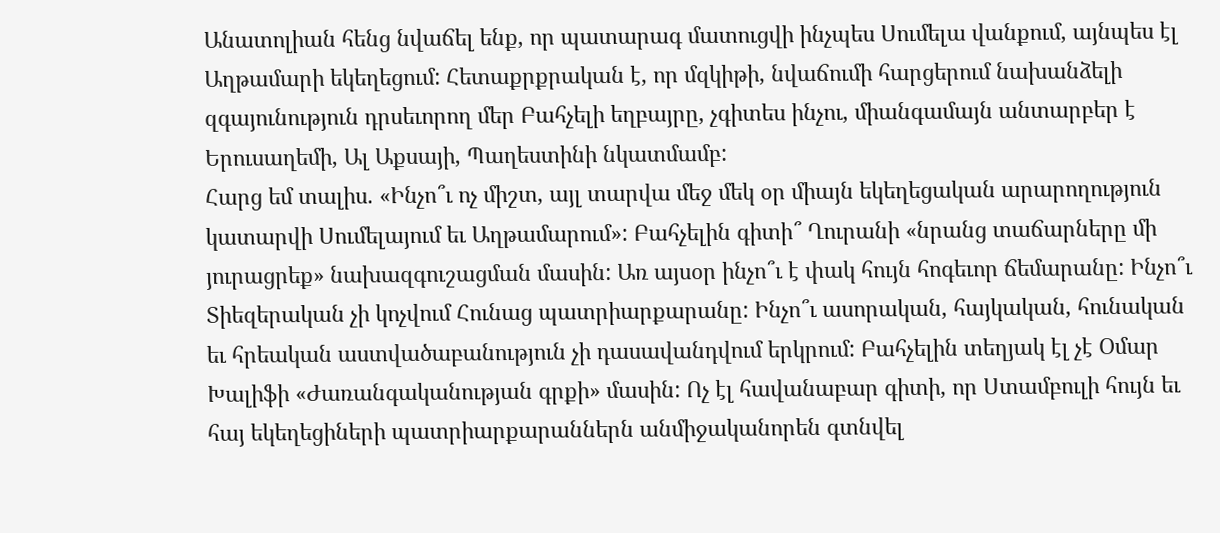Անատոլիան հենց նվաճել ենք, որ պատարագ մատուցվի ինչպես Սումելա վանքում, այնպես էլ Աղթամարի եկեղեցում: Հետաքրքրական է, որ մզկիթի, նվաճումի հարցերում նախանձելի զգայունություն դրսեւորող մեր Բահչելի եղբայրը, չգիտես ինչու, միանգամայն անտարբեր է Երուսաղեմի, Ալ Աքսայի, Պաղեստինի նկատմամբ:
Հարց եմ տալիս. «Ինչո՞ւ ոչ միշտ, այլ տարվա մեջ մեկ օր միայն եկեղեցական արարողություն կատարվի Սումելայում եւ Աղթամարում»: Բահչելին գիտի՞ Ղուրանի «նրանց տաճարները մի յուրացրեք» նախազգուշացման մասին: Առ այսօր ինչո՞ւ է փակ հույն հոգեւոր ճեմարանը: Ինչո՞ւ Տիեզերական չի կոչվում Հունաց պատրիարքարանը: Ինչո՞ւ ասորական, հայկական, հունական եւ հրեական աստվածաբանություն չի դասավանդվում երկրում: Բահչելին տեղյակ էլ չէ Օմար Խալիֆի «Ժառանգականության գրքի» մասին: Ոչ էլ հավանաբար գիտի, որ Ստամբուլի հույն եւ հայ եկեղեցիների պատրիարքարաններն անմիջականորեն գտնվել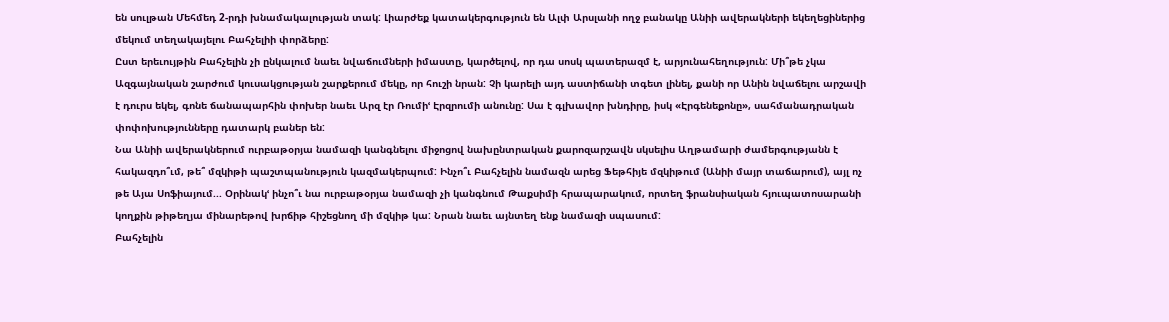են սուլթան Մեհմեդ 2-րդի խնամակալության տակ: Լիարժեք կատակերգություն են Ալփ Արսլանի ողջ բանակը Անիի ավերակների եկեղեցիներից մեկում տեղակայելու Բահչելիի փորձերը:
Ըստ երեւույթին Բահչելին չի ընկալում նաեւ նվաճումների իմաստը, կարծելով, որ դա սոսկ պատերազմ է, արյունահեղություն: Մի՞թե չկա Ազգայնական շարժում կուսակցության շարքերում մեկը, որ հուշի նրան: Չի կարելի այդ աստիճանի տգետ լինել, քանի որ Անին նվաճելու արշավի է դուրս եկել, գոնե ճանապարհին փոխեր նաեւ Արզ էր Ռումիՙ Էրզրումի անունը: Սա է գլխավոր խնդիրը, իսկ «Էրգենեքոնը», սահմանադրական փոփոխությունները դատարկ բաներ են:
Նա Անիի ավերակներում ուրբաթօրյա նամազի կանգնելու միջոցով նախընտրական քարոզարշավն սկսելիս Աղթամարի ժամերգությանն է հակազդո՞ւմ, թե՞ մզկիթի պաշտպանություն կազմակերպում: Ինչո՞ւ Բահչելին նամազն արեց Ֆեթհիյե մզկիթում (Անիի մայր տաճարում), այլ ոչ թե Այա Սոֆիայում... Օրինակՙ ինչո՞ւ նա ուրբաթօրյա նամազի չի կանգնում Թաքսիմի հրապարակում, որտեղ ֆրանսիական հյուպատոսարանի կողքին թիթեղյա մինարեթով խրճիթ հիշեցնող մի մզկիթ կա: Նրան նաեւ այնտեղ ենք նամազի սպասում:
Բահչելին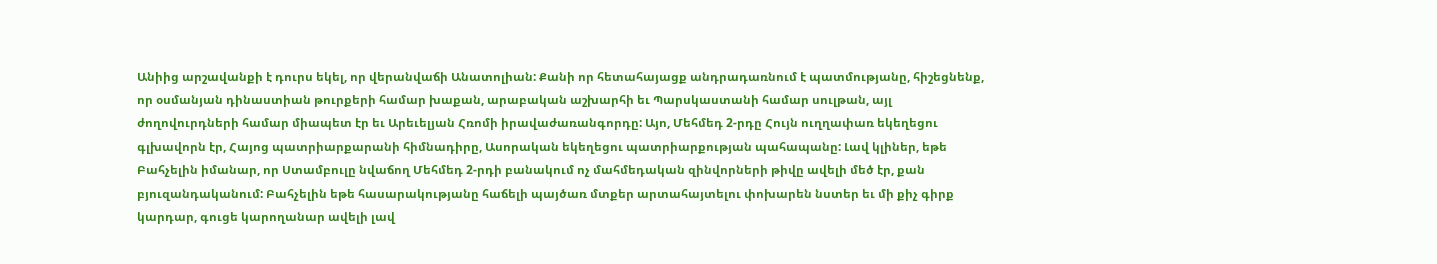Անիից արշավանքի է դուրս եկել, որ վերանվաճի Անատոլիան: Քանի որ հետահայացք անդրադառնում է պատմությանը, հիշեցնենք, որ օսմանյան դինաստիան թուրքերի համար խաքան, արաբական աշխարհի եւ Պարսկաստանի համար սուլթան, այլ ժողովուրդների համար միապետ էր եւ Արեւելյան Հռոմի իրավաժառանգորդը: Այո, Մեհմեդ 2-րդը Հույն ուղղափառ եկեղեցու գլխավորն էր, Հայոց պատրիարքարանի հիմնադիրը, Ասորական եկեղեցու պատրիարքության պահապանը: Լավ կլիներ, եթե Բահչելին իմանար, որ Ստամբուլը նվաճող Մեհմեդ 2-րդի բանակում ոչ մահմեդական զինվորների թիվը ավելի մեծ էր, քան բյուզանդականում: Բահչելին եթե հասարակությանը հաճելի պայծառ մտքեր արտահայտելու փոխարեն նստեր եւ մի քիչ գիրք կարդար, գուցե կարողանար ավելի լավ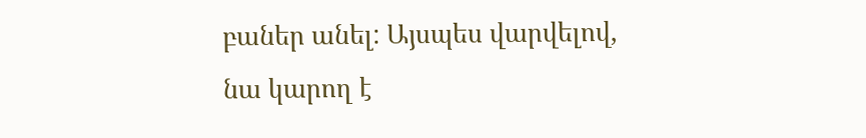բաներ անել: Այսպես վարվելով, նա կարող է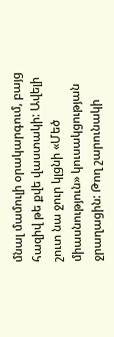մնալ մամուլի օրակարգում, բայց հազիվ թե քվե վաստակի: Ավելի շուտ նա ջուր կլցնի «Մեծ միասնություն» կուսակցության ջրաղացին: Թող շարունակի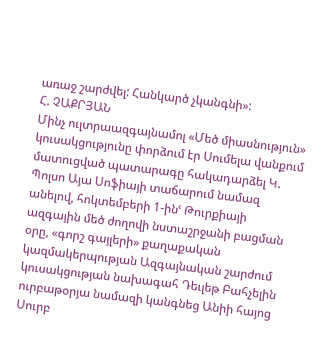առաջ շարժվել: Հանկարծ չկանգնի»:
Հ. ՉԱՔՐՅԱՆ
Մինչ ուլտրաազգայնամոլ «Մեծ միասնություն» կուսակցությունը փորձում էր Սումելա վանքում մատուցված պատարագը հակադարձել Կ. Պոլսո Այա Սոֆիայի տաճարում նամազ անելով, հոկտեմբերի 1-ինՙ Թուրքիայի ազգային մեծ ժողովի նստաշրջանի բացման օրը, «գորշ գայլերի» քաղաքական կազմակերպության Ազգայնական շարժում կուսակցության նախագահ Դեւլեթ Բահչելին ուրբաթօրյա նամազի կանգնեց Անիի հայոց Սուրբ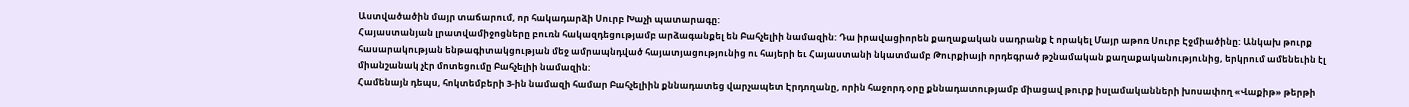Աստվածածին մայր տաճարում, որ հակադարձի Սուրբ Խաչի պատարագը:
Հայաստանյան լրատվամիջոցները բուռն հակազդեցությամբ արձագանքել են Բահչելիի նամազին: Դա իրավացիորեն քաղաքական սադրանք է որակել Մայր աթոռ Սուրբ Էջմիածինը: Անկախ թուրք հասարակության ենթագիտակցության մեջ ամրապնդված հայատյացությունից ու հայերի եւ Հայաստանի նկատմամբ Թուրքիայի որդեգրած թշնամական քաղաքականությունից, երկրում ամենեւին էլ միանշանակ չէր մոտեցումը Բահչելիի նամազին:
Համենայն դեպս, հոկտեմբերի 3-ին նամազի համար Բահչելիին քննադատեց վարչապետ Էրդողանը, որին հաջորդ օրը քննադատությամբ միացավ թուրք իսլամականների խոսափող «Վաքիթ» թերթի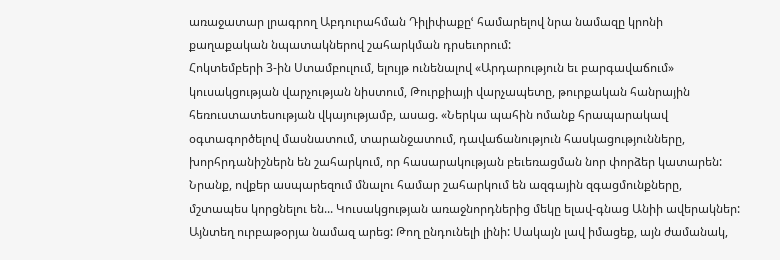առաջատար լրագրող Աբդուրահման Դիլիփաքըՙ համարելով նրա նամազը կրոնի քաղաքական նպատակներով շահարկման դրսեւորում:
Հոկտեմբերի 3-ին Ստամբուլում, ելույթ ունենալով «Արդարություն եւ բարգավաճում» կուսակցության վարչության նիստում, Թուրքիայի վարչապետը, թուրքական հանրային հեռուստատեսության վկայությամբ, ասաց. «Ներկա պահին ոմանք հրապարակավ օգտագործելով մասնատում, տարանջատում, դավաճանություն հասկացությունները, խորհրդանիշներն են շահարկում, որ հասարակության բեւեռացման նոր փորձեր կատարեն: Նրանք, ովքեր ասպարեզում մնալու համար շահարկում են ազգային զգացմունքները, մշտապես կորցնելու են... Կուսակցության առաջնորդներից մեկը ելավ-գնաց Անիի ավերակներ: Այնտեղ ուրբաթօրյա նամազ արեց: Թող ընդունելի լինի: Սակայն լավ իմացեք, այն ժամանակ,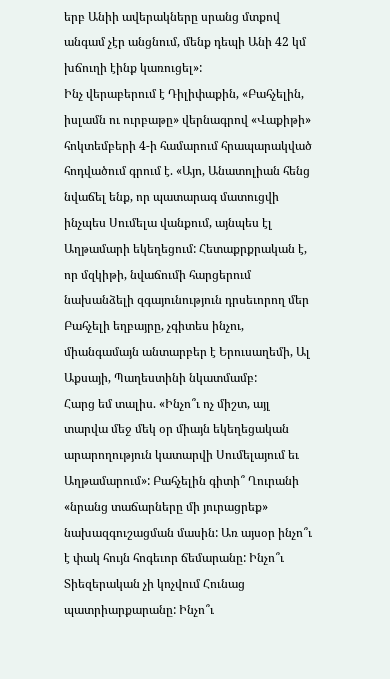երբ Անիի ավերակները սրանց մտքով անգամ չէր անցնում, մենք դեպի Անի 42 կմ խճուղի էինք կառուցել»:
Ինչ վերաբերում է Դիլիփաքին, «Բահչելին, իսլամն ու ուրբաթը» վերնագրով «Վաքիթի» հոկտեմբերի 4-ի համարում հրապարակված հոդվածում գրում է. «Այո, Անատոլիան հենց նվաճել ենք, որ պատարագ մատուցվի ինչպես Սումելա վանքում, այնպես էլ Աղթամարի եկեղեցում: Հետաքրքրական է, որ մզկիթի, նվաճումի հարցերում նախանձելի զգայունություն դրսեւորող մեր Բահչելի եղբայրը, չգիտես ինչու, միանգամայն անտարբեր է Երուսաղեմի, Ալ Աքսայի, Պաղեստինի նկատմամբ:
Հարց եմ տալիս. «Ինչո՞ւ ոչ միշտ, այլ տարվա մեջ մեկ օր միայն եկեղեցական արարողություն կատարվի Սումելայում եւ Աղթամարում»: Բահչելին գիտի՞ Ղուրանի «նրանց տաճարները մի յուրացրեք» նախազգուշացման մասին: Առ այսօր ինչո՞ւ է փակ հույն հոգեւոր ճեմարանը: Ինչո՞ւ Տիեզերական չի կոչվում Հունաց պատրիարքարանը: Ինչո՞ւ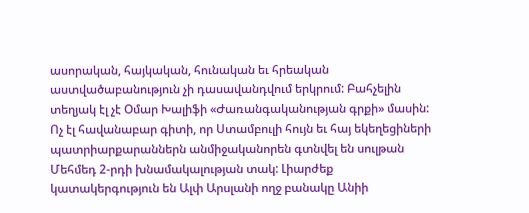ասորական, հայկական, հունական եւ հրեական աստվածաբանություն չի դասավանդվում երկրում: Բահչելին տեղյակ էլ չէ Օմար Խալիֆի «Ժառանգականության գրքի» մասին: Ոչ էլ հավանաբար գիտի, որ Ստամբուլի հույն եւ հայ եկեղեցիների պատրիարքարաններն անմիջականորեն գտնվել են սուլթան Մեհմեդ 2-րդի խնամակալության տակ: Լիարժեք կատակերգություն են Ալփ Արսլանի ողջ բանակը Անիի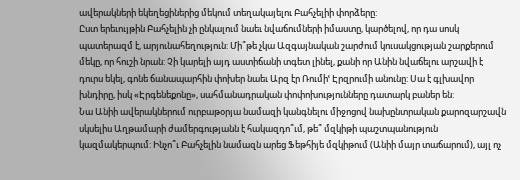ավերակների եկեղեցիներից մեկում տեղակայելու Բահչելիի փորձերը:
Ըստ երեւույթին Բահչելին չի ընկալում նաեւ նվաճումների իմաստը, կարծելով, որ դա սոսկ պատերազմ է, արյունահեղություն: Մի՞թե չկա Ազգայնական շարժում կուսակցության շարքերում մեկը, որ հուշի նրան: Չի կարելի այդ աստիճանի տգետ լինել, քանի որ Անին նվաճելու արշավի է դուրս եկել, գոնե ճանապարհին փոխեր նաեւ Արզ էր Ռումիՙ Էրզրումի անունը: Սա է գլխավոր խնդիրը, իսկ «Էրգենեքոնը», սահմանադրական փոփոխությունները դատարկ բաներ են:
Նա Անիի ավերակներում ուրբաթօրյա նամազի կանգնելու միջոցով նախընտրական քարոզարշավն սկսելիս Աղթամարի ժամերգությանն է հակազդո՞ւմ, թե՞ մզկիթի պաշտպանություն կազմակերպում: Ինչո՞ւ Բահչելին նամազն արեց Ֆեթհիյե մզկիթում (Անիի մայր տաճարում), այլ ոչ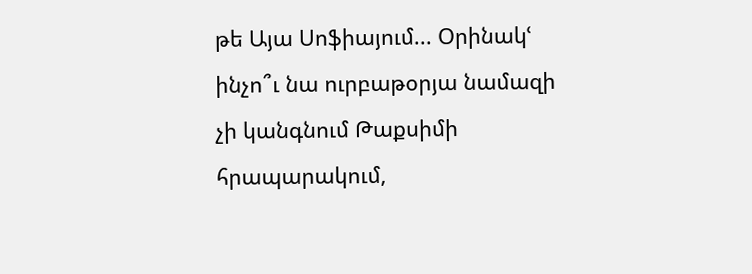թե Այա Սոֆիայում... Օրինակՙ ինչո՞ւ նա ուրբաթօրյա նամազի չի կանգնում Թաքսիմի հրապարակում,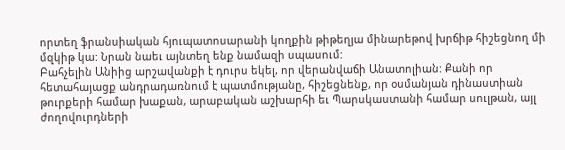որտեղ ֆրանսիական հյուպատոսարանի կողքին թիթեղյա մինարեթով խրճիթ հիշեցնող մի մզկիթ կա: Նրան նաեւ այնտեղ ենք նամազի սպասում:
Բահչելին Անիից արշավանքի է դուրս եկել, որ վերանվաճի Անատոլիան: Քանի որ հետահայացք անդրադառնում է պատմությանը, հիշեցնենք, որ օսմանյան դինաստիան թուրքերի համար խաքան, արաբական աշխարհի եւ Պարսկաստանի համար սուլթան, այլ ժողովուրդների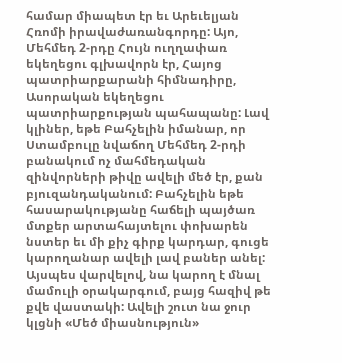համար միապետ էր եւ Արեւելյան Հռոմի իրավաժառանգորդը: Այո, Մեհմեդ 2-րդը Հույն ուղղափառ եկեղեցու գլխավորն էր, Հայոց պատրիարքարանի հիմնադիրը, Ասորական եկեղեցու պատրիարքության պահապանը: Լավ կլիներ, եթե Բահչելին իմանար, որ Ստամբուլը նվաճող Մեհմեդ 2-րդի բանակում ոչ մահմեդական զինվորների թիվը ավելի մեծ էր, քան բյուզանդականում: Բահչելին եթե հասարակությանը հաճելի պայծառ մտքեր արտահայտելու փոխարեն նստեր եւ մի քիչ գիրք կարդար, գուցե կարողանար ավելի լավ բաներ անել: Այսպես վարվելով, նա կարող է մնալ մամուլի օրակարգում, բայց հազիվ թե քվե վաստակի: Ավելի շուտ նա ջուր կլցնի «Մեծ միասնություն»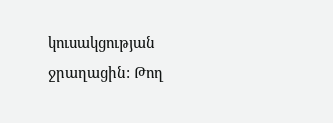կուսակցության ջրաղացին: Թող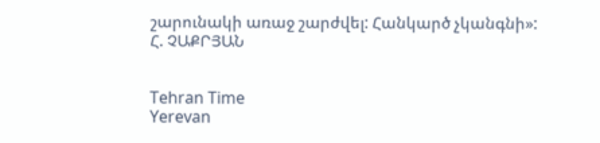շարունակի առաջ շարժվել: Հանկարծ չկանգնի»:
Հ. ՉԱՔՐՅԱՆ


Tehran Time
Yerevan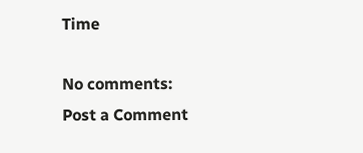Time

No comments:
Post a Comment